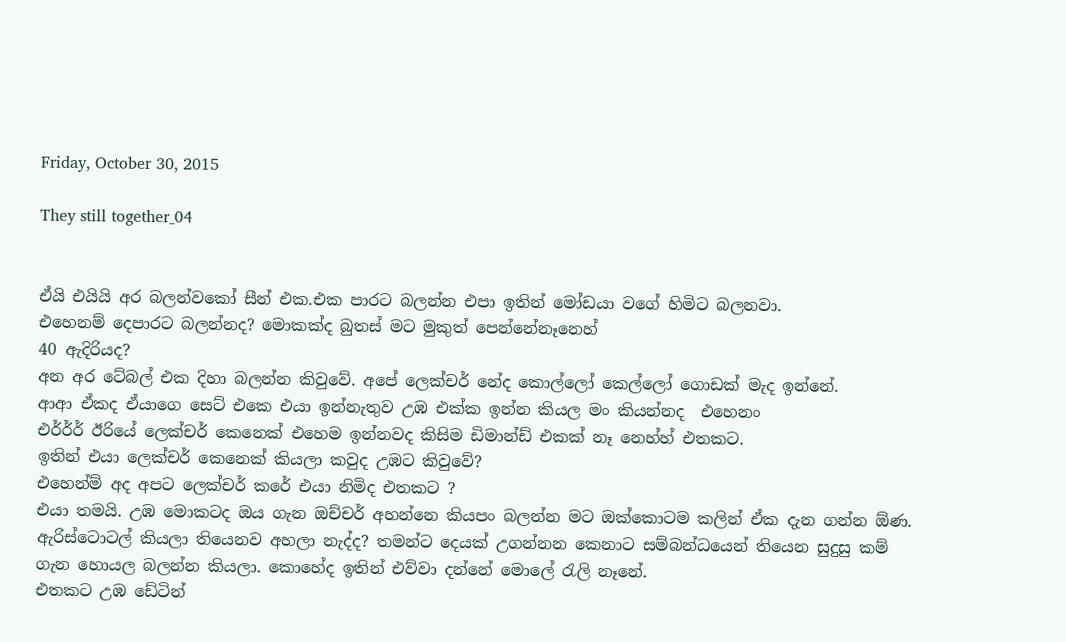Friday, October 30, 2015

They still together_04


ඒයි එයියි අර බලන්වකෝ සීන් එක.එක පාරට බලන්න එපා ඉතින් මෝඩයා වගේ හිමිට බලනවා.
එහෙනම් දෙපාරට බලන්නද? මොකක්ද බුතස් මට මුකුත් පෙන්නේනෑනෙහ්
40 ඇදිරියද?
අන අර ටේබල් එක දිහා බලන්න කිවුවේ. අපේ ලෙක්චර් නේද කොල්ලෝ කෙල්ලෝ ගොඩක් මැද ඉන්නේ.
ආආ ඒකද ඒයාගෙ සෙට් එකෙ එයා ඉන්නැතුව උඹ එක්ක ඉන්න කියල මං කියන්නද  එහෙනං
එර්ර්ර් ඊරියේ ලෙක්චර් කෙනෙක් එහෙම ඉන්නවද කිසිම ඩිමාන්ඩ් එකක් නෑ නෙහ්හ් එතකට.
ඉතින් එයා ලෙක්චර් කෙනෙක් කියලා කවුද උඹට කිවුවේ?
එහෙන්ම් අද අපට ලෙක්චර් කරේ එයා නිමිද එතකට ?
එයා තමයි. උඹ මොකටද ඔය ගැන ඔච්චර් අහන්නෙ කියපං බලන්න මට ඔක්කොටම කලින් ඒක දැන ගන්න ඕණ.
ඇරිස්ටොටල් කියලා තියෙනව අහලා නැද්ද? තමන්ට දෙයක් උගන්නන කෙනාට සම්බන්ධයෙන් තියෙන සුදුසු කම් ගැන හොයල බලන්න කියලා. කොහේද ඉතින් එව්වා දන්නේ මොලේ රැලි නෑනේ.
එතකට උඹ ඩේටින්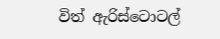විත් ඇරිස්ටොටල්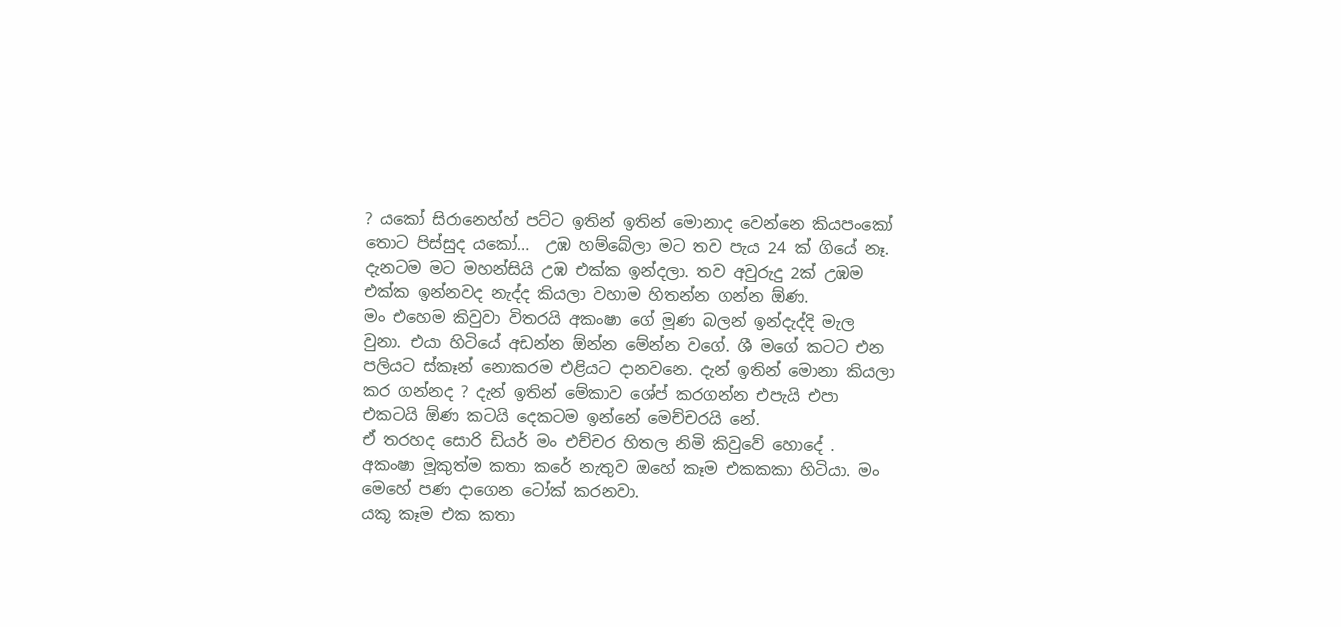? යකෝ සිරානෙහ්හ් පට්ට ඉතින් ඉතින් මොනාද වෙන්නෙ කියපංකෝ
තොට පිස්සුද යකෝ…  උඹ හම්බේලා මට තව පැය 24 ක් ගියේ නෑ. දැනටම මට මහන්සියි උඹ එක්ක ඉන්දලා. තව අවුරුදු 2ක් උඹම එක්ක ඉන්නවද නැද්ද කියලා වහාම හිතන්න ගන්න ඕණ.
මං එහෙම කිවුවා විතරයි අකංෂා ගේ මූණ බලන් ඉන්දැද්දි මැල වුනා. එයා හිටියේ අඩන්න ඕන්න මේන්න වගේ. ශී මගේ කටට එන පලියට ස්කෑන් නොකරම එළියට දානවනෙ. දැන් ඉතින් මොනා කියලා කර ගන්නද ? දැන් ඉතින් මේකාව ශේප් කරගන්න එපැයි එපා එකටයි ඕණ කටයි දෙකටම ඉන්නේ මෙච්චරයි නේ.
ඒ තරහද සොරි ඩියර් මං එච්චර හිතල නිමි කිවුවේ හොදේ .
අකංෂා මූකුත්ම කතා කරේ නැතුව ඔහේ කෑම එකකකා හිටියා. මං මෙහේ පණ දාගෙන ටෝක් කරනවා.
යකූ කෑම එක කතා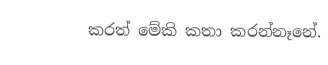කරත් මේකි කතා කරන්නෑනේ.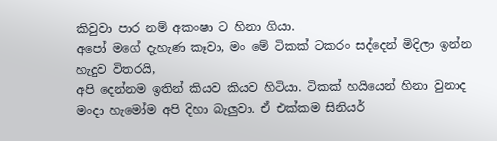කිවුවා පාර නම් අකංෂා ට හිනා ගියා.
අපෝ මගේ දැහැණ කෑවා, මං මේ ටිකක් ටකරං සද්දෙන් මිදිලා ඉන්න හැදුව විතරයි,
අපි දෙන්නම ඉතින් කියව කියව හිටියා. ටිකක් හයියෙන් හිනා වුනාද මංදා හැමෝම අපි දිහා බැලුවා. ඒ එක්කම සිනියර්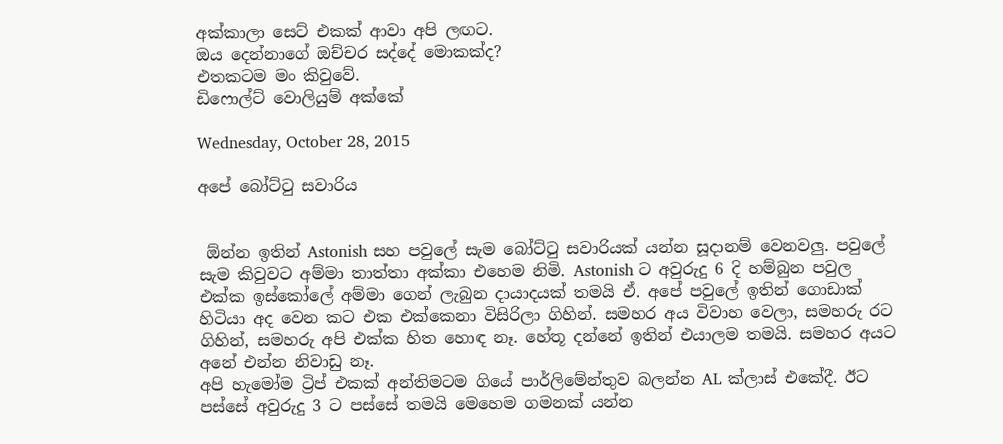අක්කාලා සෙට් එකක් ආවා අපි ලඟට.
ඔය දෙන්නාගේ ඔච්චර සද්දේ මොකක්ද?
එතකටම මං කිවුවේ.
ඩිෆොල්ට් වොලියුම් අක්කේ

Wednesday, October 28, 2015

අපේ බෝට්ටු සවාරිය


 ඕන්න ඉතින් Astonish සහ පවුලේ සැම බෝට්ටු සවාරියක් යන්න සූදානම් වෙනවලු. පවුලේ සැම කිවුවට අම්මා තාත්තා අක්කා එහෙම නිමි. Astonish ට අවුරුදු 6 දි හම්බුන පවුල එක්ක ඉස්කෝලේ අම්මා ගෙන් ලැබුන දායාදයක් තමයි ඒ. අපේ පවුලේ ඉතින් ගොඩාක් හිටියා අද වෙන කට එක එක්කෙනා විසිරිලා ගිහින්. සමහර අය විවාහ වෙලා, සමහරු රට ගිහින්, සමහරු අපි එක්ක හිත හොඳ නෑ. හේතූ දන්නේ ඉතින් එයාලම තමයි. සමහර අයට අනේ එන්න නිවාඩු නෑ.
අපි හැමෝම ට්‍රිප් එකක් අන්තිමටම ගියේ පාර්ලිමේන්තුව බලන්න AL ක්ලාස් එකේදී. ඊට පස්සේ අවුරුදු 3 ට පස්සේ තමයි මෙහෙම ගමනක් යන්න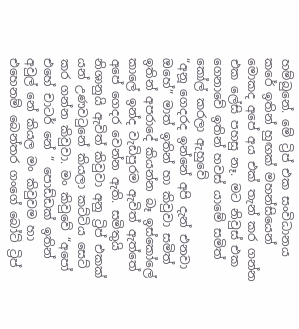හම්බුනේ. මේ ට්‍රිප් එක සංවිධානය කරේ ඉතින් හුඟක් මහන්සියෙන් මොකද අපේ අය එක් තැන් කර ගන්න එක ලේසි පහසු නෑ. මට නිවුස් එක ගෙනාවේ ඉතින් හවස් යාමේ සමිත් කෝල් කරලා ඇහුවේ
“අනූ ගෙදරද ඉන්නේ අපි දැන් එනවා ඔහේ” මාත් ඉතින් හා කිවුවා සමිත් ඉතින් අපරාදේ කියන්න බෑ ඉස්කෝලේ කාලේ ඉන්ද වැඩිපුරම ඇවිත් ඇත්තේ අපේ ගෙදර වෙන්න ඇති. සමිතුයි නිශානුයි ඇවිත් කිවුවා අනු ට්‍රිප් එකක් යන් උණවටුනේ කියලා කට්ටිය සෙට් කර ගන්න කිවුවා. මං කිවුවේ “අපෝ එහේ චාටර් නේ ” පොඩ්ඩක් ඉතින් අවුල් නේ කියල මං කිවුවම හා එහෙනම් බෙන්තර ගංගේ බෝට් ට්‍රිප්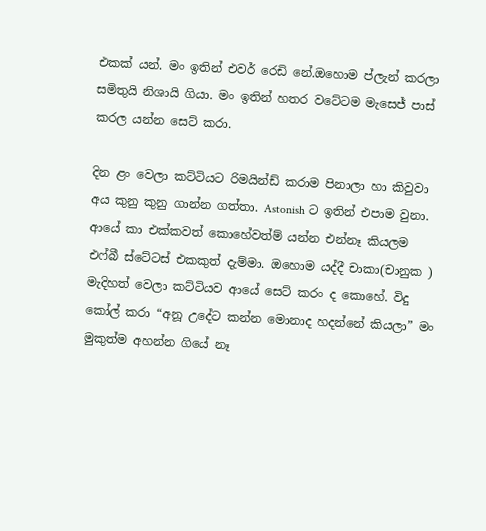එකක් යන්. මං ඉතින් එවර් රෙඩි නේ.ඔහොම ප්ලැන් කරලා සමිතුයි නිශායි ගියා. මං ඉතින් හතර වටේටම මැසෙජ් පාස් කරල යන්න සෙට් කරා.

දින ළං වෙලා කට්ටියට රිමයින්ඩ් කරාම පිනාලා හා කිවුවා අය කුනු කුනු ගාන්න ගත්තා. Astonish ට ඉතින් එපාම වුනා. ආයේ කා එක්කවත් කොහේවත්ම් යන්න එන්නෑ කියලම එෆ්බී ස්ටේටස් එකකුත් දැම්මා. ඔහොම යද්දී චාකා(චානුක ) මැදිහත් වෙලා කට්ටියව ආයේ සෙට් කරං ද කොහේ. විදු කෝල් කරා “අනූ උදේට කන්න මොනාද හදන්නේ කියලා” මං මුකුත්ම අහන්න ගියේ නෑ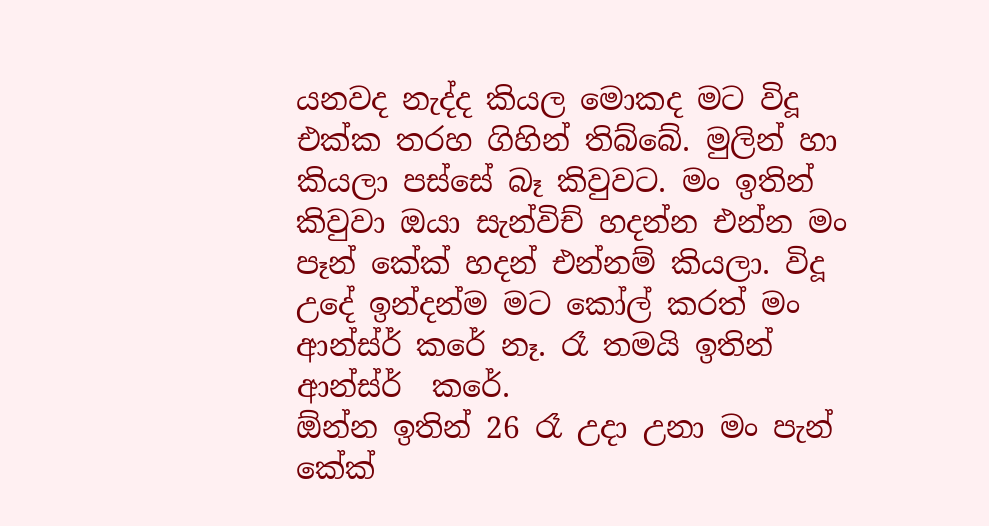යනවද නැද්ද කියල මොකද මට විදූ එක්ක තරහ ගිහින් තිබ්බේ. මුලින් හා කියලා පස්සේ බෑ කිවුවට. මං ඉතින් කිවුවා ඔයා සැන්විච් හදන්න එන්න මං පෑන් කේක් හදන් එන්නම් කියලා. විදූ උදේ ඉන්දන්ම මට කෝල් කරත් මං ආන්ස්ර් කරේ නෑ. රෑ තමයි ඉතින් ආන්ස්ර්  කරේ.
ඕන්න ඉතින් 26 රෑ උදා උනා මං පැන් කේක්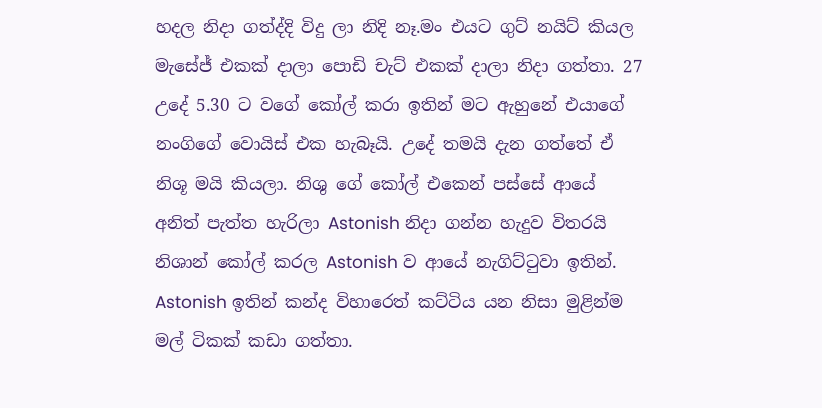හදල නිදා ගත්ද්දි විදු ලා නිදි නෑ.මං එයට ගුට් නයිට් කියල මැසේජ් එකක් දාලා පොඩි චැට් එකක් දාලා නිදා ගත්තා. 27 උදේ 5.30 ට වගේ කෝල් කරා ඉතින් මට ඇහුනේ එයාගේ නංගිගේ වොයිස් එක හැබෑයි. උදේ තමයි දැන ගත්තේ ඒ නිශූ මයි කියලා. නිශු ගේ කෝල් එකෙන් පස්සේ ආයේ අනිත් පැත්ත හැරිලා Astonish නිදා ගන්න හැදුව විතරයි නිශාන් කෝල් කරල Astonish ව ආයේ නැගිට්ටුවා ඉතින්. Astonish ඉතින් කන්ද විහාරෙත් කට්ටිය යන නිසා මුළින්ම මල් ටිකක් කඩා ගත්තා.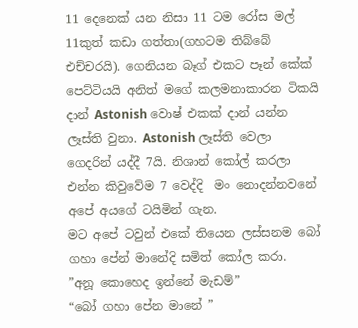11 දෙනෙක් යන නිසා 11 ටම රෝස මල් 11කුත් කඩා ගත්තා(ගහටම තිබ්බේ එච්චරයි). ගෙනියන බෑග් එකට පෑන් කේක් පෙට්ටියයි අනිත් මගේ කලමනාකාරන ටිකයි දාන් Astonish වොෂ් එකක් දාන් යන්න ලෑස්ති වුනා. Astonish ලෑස්ති වෙලා ගෙදරින් යද්දී 7යි. නිශාන් කෝල් කරලා එන්න කිවුවේම 7 වෙද්දි  මං නොදන්නවනේ අපේ අයගේ ටයිමින් ගැන.
මට අපේ ටවුන් එකේ තියෙන ලස්සනම බෝ ගහා පේන් මානේදි සමිත් කෝල කරා.
”අනූ කොහෙද ඉන්නේ මැඩම්”
“බෝ ගහා පේන මානේ ”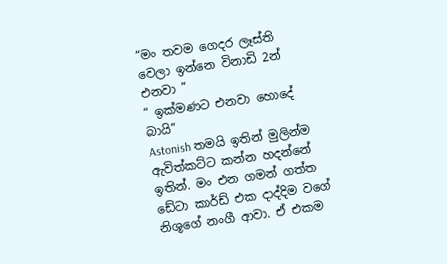“මං තවම ගෙදර ලෑස්ති වෙලා ඉන්නෙ විනාඩි 2න් එනවා ”
“ ඉක්මණට එනවා හොදේ බායි”
Astonish තමයි ඉතින් මුලින්ම ඇවිත්කට්ට කන්න හදන්නේ ඉතින්. මං එන ගමන් ගත්ත ඩේටා කාර්ඩ් එක දාද්දිම වගේ නිශූගේ නංගී ආවා. ඒ එකම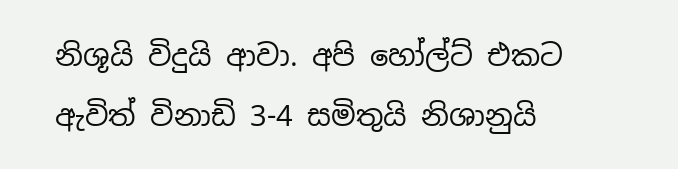නිශූයි විදුයි ආවා. අපි හෝල්ට් එකට ඇවිත් විනාඩි 3-4 සමිතුයි නිශානුයි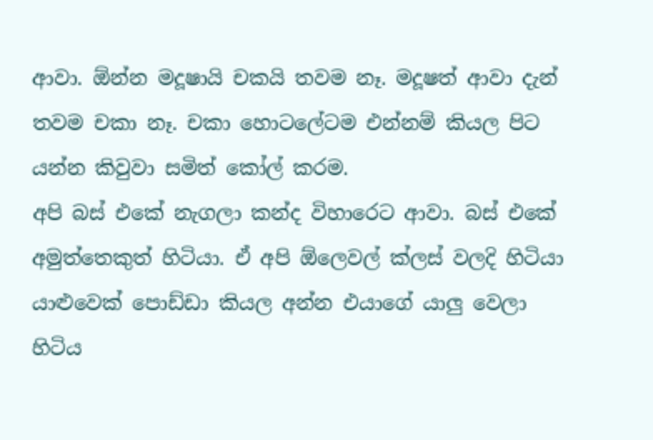ආවා. ඕන්න මදූෂායි චකයි තවම නෑ. මදූෂත් ආවා දැන් තවම චකා නෑ. චකා හොටලේටම එන්නම් කියල පිට යන්න කිවුවා සමිත් කෝල් කරම.
අපි බස් එකේ නැගලා කන්ද විහාරෙට ආවා. බස් එකේ අමුත්තෙකුත් හිටියා. ඒ අපි ඕලෙවල් ක්ලස් වලදි හිටියා යාළුවෙක් පොඩ්ඩා කියල අන්න එයාගේ යාලු වෙලා හිටිය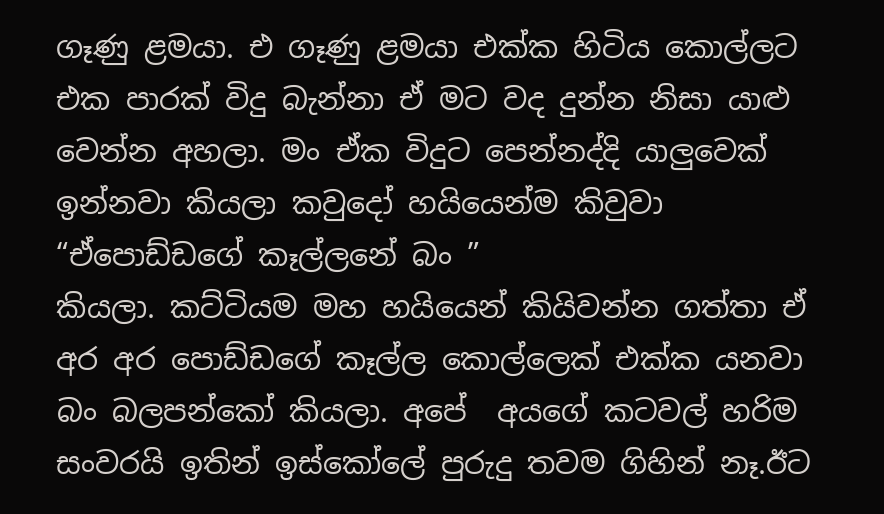ගෑණු ළමයා. එ ගෑණු ළමයා එක්ක හිටිය කොල්ලට එක පාරක් විදු බැන්නා ඒ මට වද දුන්න නිසා යාළු වෙන්න අහලා. මං ඒක විදුට පෙන්නද්දි යාලුවෙක් ඉන්නවා කියලා කවුදෝ හයියෙන්ම කිවුවා
“ඒපොඩ්ඩගේ කෑල්ලනේ බං ”
කියලා. කට්ටියම මහ හයියෙන් කියිවන්න ගත්තා ඒ අර අර පොඩ්ඩගේ කෑල්ල කොල්ලෙක් එක්ක යනවා බං බලපන්කෝ කියලා. අපේ  අයගේ කටවල් හරිම සංවරයි ඉතින් ඉස්කෝලේ පුරුදු තවම ගිහින් නෑ.ඊට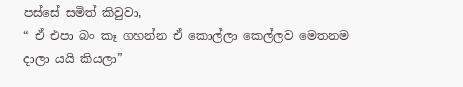පස්සේ සමිත් කිවුවා,
“ ඒ එපා බං කෑ ගහන්න ඒ කොල්ලා කෙල්ලව මෙතනම දාලා යයි කියලා”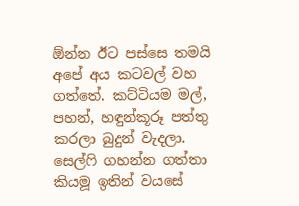ඕන්න ඊට පස්සෙ තමයි අපේ අය කටවල් වහ ගත්තේ. කට්ටියම මල්, පහන්, හඳුන්කූරූ පත්තු කරලා බුදුන් වැදලා. සෙල්ෆි ගහන්න ගත්තා කියමූ ඉතින් වයසේ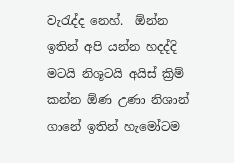වැරැද්ද නෙහ්.  ඕන්න ඉතින් අපි යන්න හදද්දි මටයි නිශූටයි අයිස් ක්‍රිම් කන්න ඕණ උණා නිශාන් ගානේ ඉතින් හැමෝටම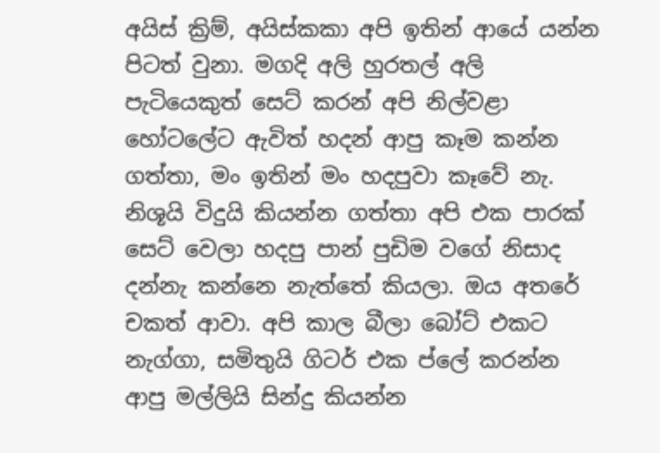අයිස් ක්‍රිම්, අයිස්කකා අපි ඉතින් ආයේ යන්න පිටත් වුනා. මගදි අලි හුරතල් අලි පැටියෙකුත් සෙට් කරන් අපි නිල්වළා හෝටලේට ඇවිත් හදන් ආපු කෑම කන්න ගත්තා, මං ඉතින් මං හදපුවා කෑවේ නැ. නිශූයි විදුයි කියන්න ගත්තා අපි එක පාරක් සෙට් වෙලා හදපු පාන් පුඩිම වගේ නිසාද දන්නැ කන්නෙ නැත්තේ කියලා. ඔය අතරේ චකත් ආවා. අපි කාල බීලා බෝට් එකට නැග්ගා, සමිතුයි ගිටර් එක ප්ලේ කරන්න ආපු මල්ලියි සින්දු කියන්න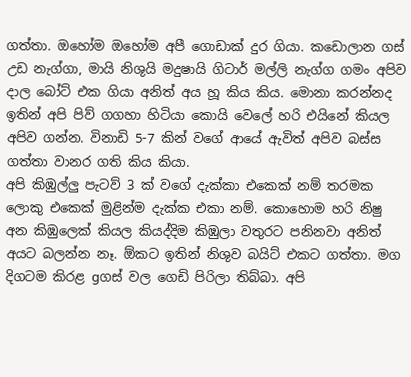ගත්තා. ඔහෝම ඔහෝම අපී ගොඩාක් දුර ගියා. කඩොලාන ගස් උඩ නැග්ගා, මායි නිශුයි මදුෂායි ගිටාර් මල්ලි නැග්ග ගමං අපිව දාල බෝට් එක ගියා අනිත් අය හූ කිය කිය. මොනා කරන්නද ඉතින් අපි පිව් ගගහා හිටියා කොයි වෙලේ හරි එයිනේ කියල අපිව ගන්න. විනාඩි 5-7 කින් වගේ ආයේ ඇවිත් අපිව බස්ස ගත්තා වානර ගති කිය කියා.
අපි කිඹුල්ලු පැටව් 3 ක් වගේ දැක්කා එකෙක් නම් තරමක ලොකු එකෙක් මුළින්ම දැක්ක එකා නම්. කොහොම හරි නිෂු අන කිඹුලෙක් කියල කියද්දිම කිඹුලා වතුරට පනිනවා අනිත් අයට බලන්න නෑ. ඕකට ඉතින් නිශුව බයිට් එකට ගත්තා. මග දිගටම කිරළ gගස් වල ගෙඩි පිරිලා තිබ්බා. අපි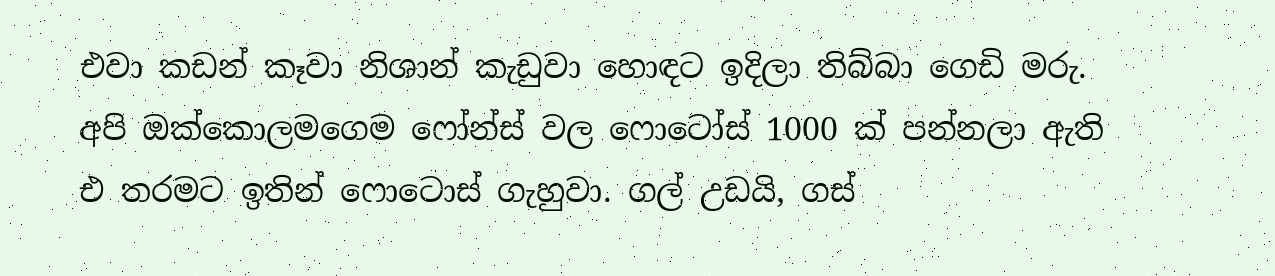එවා කඩන් කෑවා නිශාන් කැඩුවා හොඳට ඉදිලා තිබ්බා ගෙඩි මරු.
අපි ඔක්කොලමගෙම ෆෝන්ස් වල ෆොටෝස් 1000 ක් පන්නලා ඇති එ තරමට ඉතින් ෆොටොස් ගැහුවා. ගල් උඩයි, ගස්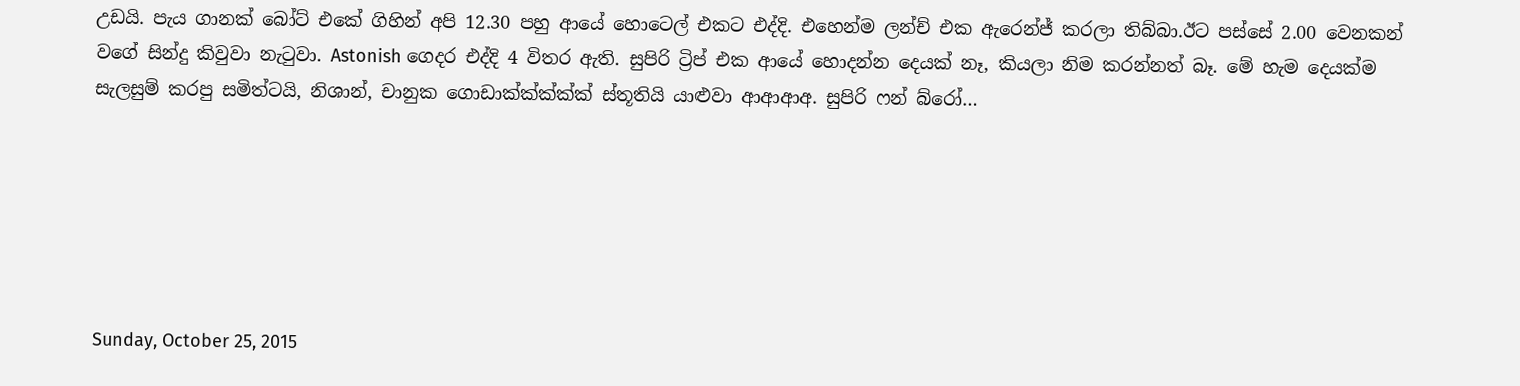උඩයි. පැය ගානක් බෝට් එකේ ගිහින් අපි 12.30 පහු ආයේ හොටෙල් එකට එද්දි. එහෙන්ම ලන්ච් එක ඇරෙන්ජ් කරලා තිබ්බා.ඊට පස්සේ 2.00 වෙනකන් වගේ සින්දු කිවුවා නැටුවා. Astonish ගෙදර එද්දි 4 විතර ඇති. සුපිරි ට්‍රිප් එක ආයේ හොදන්න දෙයක් නෑ, කියලා නිම කරන්නත් බෑ. මේ හැම දෙයක්ම සැලසුම් කරපු සමිත්ටයි, නිශාන්, චානුක ගොඩාක්ක්ක්ක්ක් ස්තූතියි යාළුවා ආආආඅ. සුපිරි ෆන් බ්රෝ…






Sunday, October 25, 2015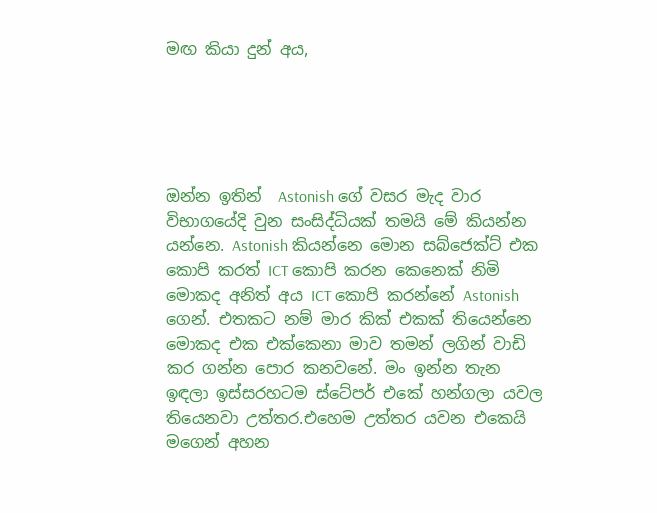මඟ කියා දුන් අය,





ඔන්න ඉතින්  Astonish ගේ වසර මැද වාර විභාගයේදි වුන සංසිද්ධියක් තමයි මේ කියන්න යන්නෙ. Astonish කියන්නෙ මොන සබ්ජෙක්ට් එක කොපි කරත් ICT කොපි කරන කෙනෙක් නිමි මොකද අනිත් අය ICT කොපි කරන්නේ Astonish ගෙන්. එතකට නම් මාර කික් එකක් තියෙන්නෙ මොකද එක එක්කෙනා මාව තමන් ලගින් වාඩි කර ගන්න පොර කනවනේ. මං ඉන්න තැන ඉඳලා ඉස්සරහටම ස්ටේපර් එකේ හන්ගලා යවල තියෙනවා උත්තර.එහෙම උත්තර යවන එකෙයි මගෙන් අහන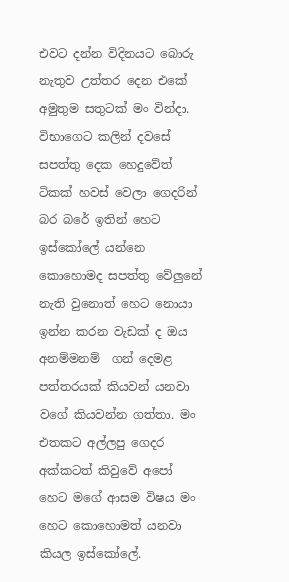එවට දන්න විදිනයට බොරු නැතුව උත්තර දෙන එකේ අමුතුම සතුටක් මං වින්දා. විභාගෙට කලින් දවසේ සපත්තු දෙක හෙදුවේත් ටිකක් හවස් වෙලා ගෙදරින් බර බරේ ඉතින් හෙට ඉස්කෝලේ යන්නෙ කොහොමද සපත්තු වේලුනේ නැති වුනොත් හෙට නොයා ඉන්න කරන වැඩක් ද ඔය අනම්මනම්  ගන් දෙමළ පත්තරයක් කියවන් යනවා වගේ කියවන්න ගත්තා. මං එතකට අල්ලපු ගෙදර අක්කටත් කිවුවේ අපෝ හෙට මගේ ආසම විෂය මං හෙට කොහොමත් යනවා කියල ඉස්කෝලේ.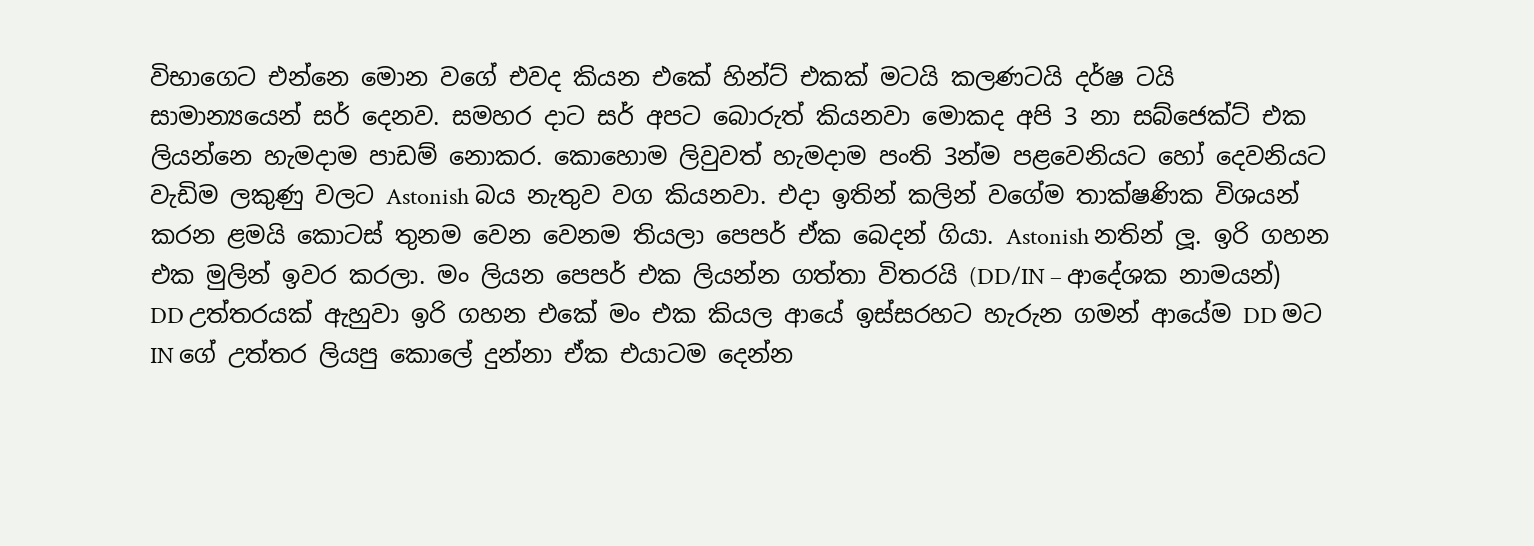විභාගෙට එන්නෙ මොන වගේ එවද කියන එකේ හින්ට් එකක් මටයි කලණටයි දර්ෂ ටයි සාමාන්‍යයෙන් සර් දෙනව. සමහර දාට සර් අපට බොරුත් කියනවා මොකද අපි 3 නා සබ්ජෙක්ට් එක ලියන්නෙ හැමදාම පාඩම් නොකර. කොහොම ලිවුවත් හැමදාම පංති 3න්ම පළවෙනියට හෝ දෙවනියට වැඩිම ලකුණු වලට Astonish බය නැතුව වග කියනවා. එදා ඉතින් කලින් වගේම තාක්ෂණික විශයන් කරන ළමයි කොටස් තුනම වෙන වෙනම තියලා පෙපර් ඒක බෙදන් ගියා. Astonish නතින් ලූ. ඉරි ගහන එක මුලින් ඉවර කරලා. මං ලියන පෙපර් එක ලියන්න ගත්තා විතරයි (DD/IN – ආදේශක නාමයන්) DD උත්තරයක් ඇහුවා ඉරි ගහන එකේ මං එක කියල ආයේ ඉස්සරහට හැරුන ගමන් ආයේම DD මට IN ගේ උත්තර ලියපු කොලේ දුන්නා ඒක එයාටම දෙන්න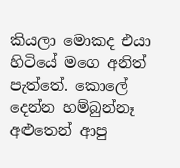කියලා මොකද එයා හිටියේ මගෙ අනිත් පැත්තේ. කොලේ දෙන්න හම්බුන්නෑ අළුතෙන් ආපු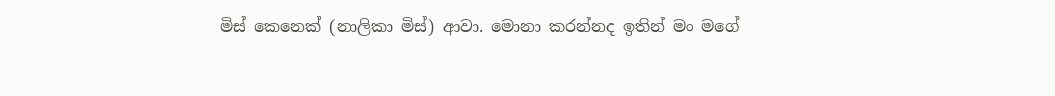මිස් කෙනෙක් (නාලිකා මිස්) ආවා. මොනා කරන්නද ඉතින් මං මගේ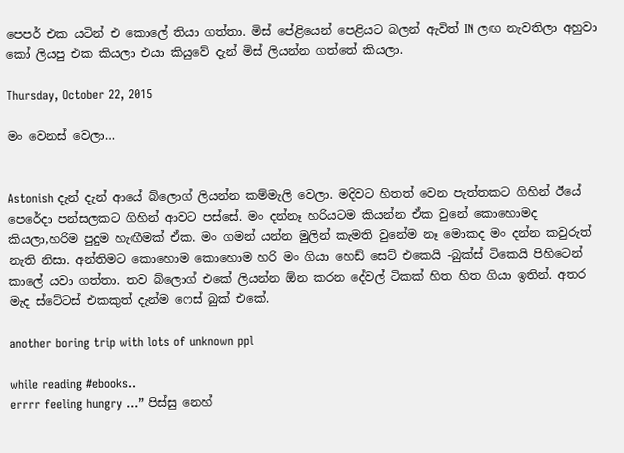පෙපර් එක යටින් එ කොලේ තියා ගත්තා. මිස් පේළියෙන් පෙළියට බලන් ඇවිත් IN ලඟ නැවතිලා අහුවා කෝ ලියපු එක කියලා එයා කියුවේ දැන් මිස් ලියන්න ගත්තේ කියලා.

Thursday, October 22, 2015

මං වෙනස් වෙලා…


Astonish දැන් දැන් ආයේ බ්ලොග් ලියන්න කම්මැලි වෙලා. මදිවට හිතත් වෙන පැත්තකට ගිහින් ඊයේ පෙරේදා පන්සලකට ගිහින් ආවට පස්සේ. මං දන්නෑ හරියටම කියන්න ඒක වුනේ කොහොමද කියලා,හරිම පුදුම හැඟීමක් ඒක. මං ගමන් යන්න මුලින් කැමති වුනේම නෑ මොකද මං දන්න කවුරුත් නැති නිසා. අන්තිමට කොහොම කොහොම හරි මං ගියා හෙඩ් සෙට් එකෙයි -බුක්ස් ටිකෙයි පිහිටෙන් කාලේ යවා ගත්තා. තව බ්ලොග් එකේ ලියන්න ඕන කරන දේවල් ටිකක් හිත හිත ගියා ඉතින්. අතර මැද ස්ටේටස් එකකුත් දැන්ම ෆෙස් බුක් එකේ.

another boring trip with lots of unknown ppl

while reading #ebooks..
errrr feeling hungry ...” පිස්සු නෙහ්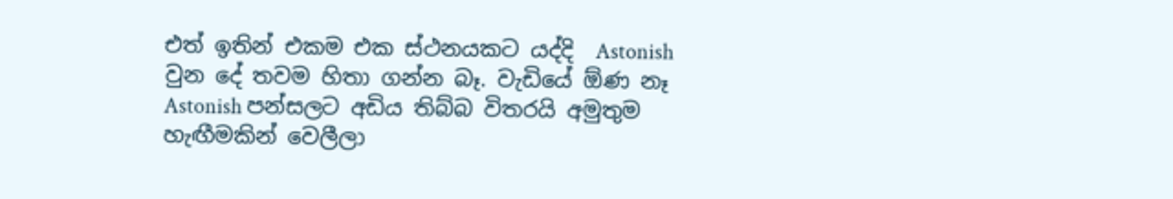එත් ඉතින් එකම එක ස්ථනයකට යද්දි  Astonish වුන දේ තවම හිතා ගන්න බෑ. වැඩියේ ඕණ නෑ Astonish පන්සලට අඩිය තිබ්බ විතරයි අමුතුම හැඟීමකින් වෙලීලා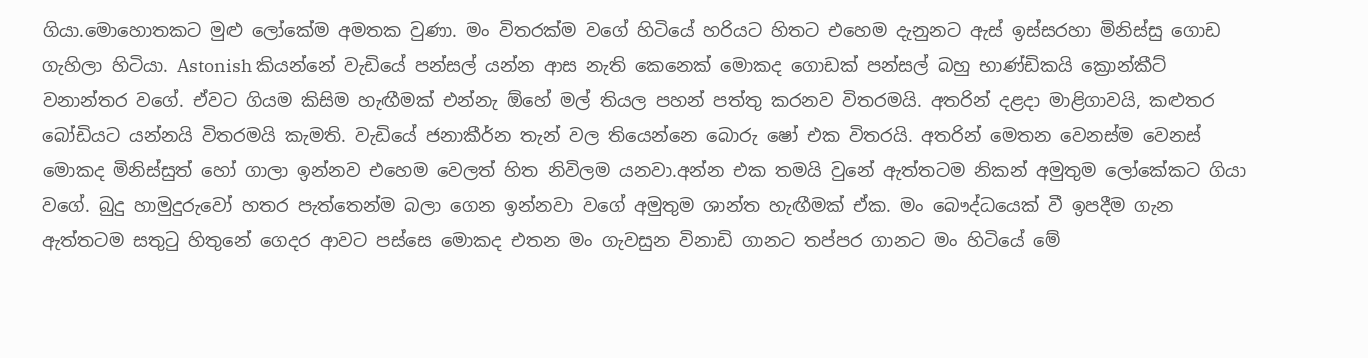ගියා.මොහොතකට මුළු ලෝකේම අමතක වුණා. මං විතරක්ම වගේ හිටියේ හරියට හිතට එහෙම දැනුනට ඇස් ඉස්සරහා මිනිස්සු ගොඩ ගැහිලා හිටියා. Astonish කියන්නේ වැඩියේ පන්සල් යන්න ආස නැති කෙනෙක් මොකද ගොඩක් පන්සල් බහු භාණ්ඩිකයි ක්‍රොන්කීට් වනාන්තර වගේ. ඒවට ගියම කිසිම හැඟීමක් එන්නැ ඕහේ මල් තියල පහන් පත්තු කරනව විතරමයි. අතරින් දළදා මාළිගාවයි, කළුතර බෝඩියට යන්නයි විතරමයි කැමති. වැඩියේ ජනාකීර්න තැන් වල තියෙන්නෙ බොරු ෂෝ එක විතරයි. අතරින් මෙතන වෙනස්ම වෙනස් මොකද මිනිස්සුත් හෝ ගාලා ඉන්නව එහෙම වෙලත් හිත නිවිලම යනවා.අන්න එක තමයි වුනේ ඇත්තටම නිකන් අමුතුම ලෝකේකට ගියා වගේ. බුදු හාමුදුරුවෝ හතර පැත්තෙන්ම බලා ගෙන ඉන්නවා වගේ අමුතුම ශාන්ත හැඟීමක් ඒක. මං බෞද්ධයෙක් වී ඉපදීම ගැන ඇත්තටම සතුටු හිතුනේ ගෙදර ආවට පස්සෙ මොකද එතන මං ගැවසුන විනාඩි ගානට තප්පර ගානට මං හිටියේ මේ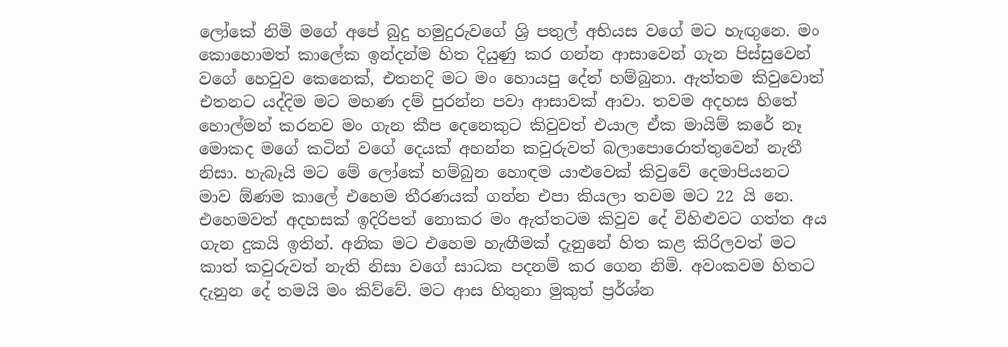ලෝකේ නිමි මගේ අපේ බුදු හමුදුරුවගේ ශ්‍රි පතුල් අභියස වගේ මට හැඟුනෙ. මං කොහොමත් කාලේක ඉන්දන්ම හිත දියුණු කර ගන්න ආසාවෙන් ගැන පිස්සුවෙන් වගේ හෙවුව කෙනෙක්, එතනදි මට මං හොයපු දේත් හම්බුනා. ඇත්තම කිවුවොත් එතනට යද්දිම මට මහණ දම් පුරන්න පවා ආසාවක් ආවා. තවම අදහස හිතේ හොල්මන් කරනව මං ගැන කීප දෙනෙකුට කිවුවත් එයාල ඒක මායිම් කරේ නෑ මොකද මගේ කටින් වගේ දෙයක් අහන්න කවුරුවත් බලාපොරොත්තුවෙන් නැතී නිසා. හැබෑයි මට මේ ලෝකේ හම්බුන හොඳම යාළුවෙක් කිවුවේ දෙමාපියනට මාව ඕණම කාලේ එහෙම තීරණයක් ගන්න එපා කියලා තවම මට 22 යි නෙ. එහෙමවත් අදහසක් ඉදිරිපත් නොකර මං ඇත්තටම කිවුව දේ විහිළුවට ගත්ත අය ගැන දුකයි ඉතින්. අනික මට එහෙම හැඟීමක් දැනුනේ හිත කළ කිරිලවත් මට කාත් කවුරුවත් නැති නිසා වගේ සාධක පදනම් කර ගෙන නිමි. අවංකවම හිතට දැනුන දේ තමයි මං කිව්වේ. මට ආස හිතුනා මුකුත් ප්‍රර්ශ්න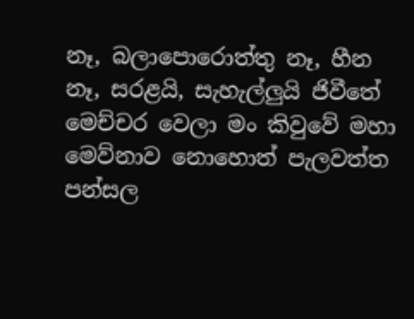නෑ, බලාපොරොත්තු නෑ, හීන නෑ, සරළයි, සැහැල්ලුයි ජිවීතේ
මෙච්චර වෙලා මං කිවුවේ මහා මෙව්නාව නොහොත් පැලවත්ත පන්සල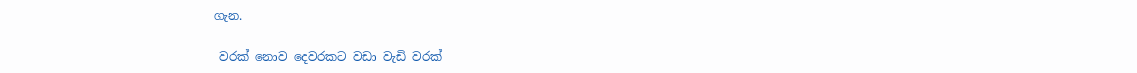ගැන.

 වරක් නොව දෙවරකට වඩා වැඩි වරක්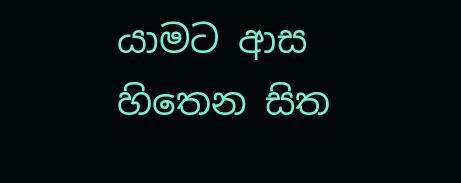යාමට ආස හිතෙන සිත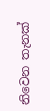නිවෙන තැනක්